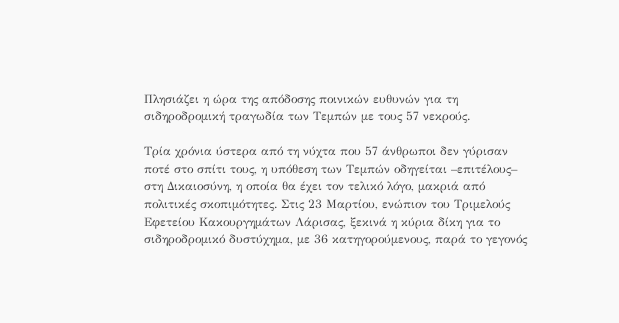Πλησιάζει η ώρα της απόδοσης ποινικών ευθυνών για τη σιδηροδρομική τραγωδία των Τεμπών με τους 57 νεκρούς.

Τρία χρόνια ύστερα από τη νύχτα που 57 άνθρωποι δεν γύρισαν ποτέ στο σπίτι τους, η υπόθεση των Τεμπών οδηγείται –επιτέλους– στη Δικαιοσύνη, η οποία θα έχει τον τελικό λόγο, μακριά από πολιτικές σκοπιμότητες. Στις 23 Μαρτίου, ενώπιον του Τριμελούς Εφετείου Κακουργημάτων Λάρισας, ξεκινά η κύρια δίκη για το σιδηροδρομικό δυστύχημα, με 36 κατηγορούμενους, παρά το γεγονός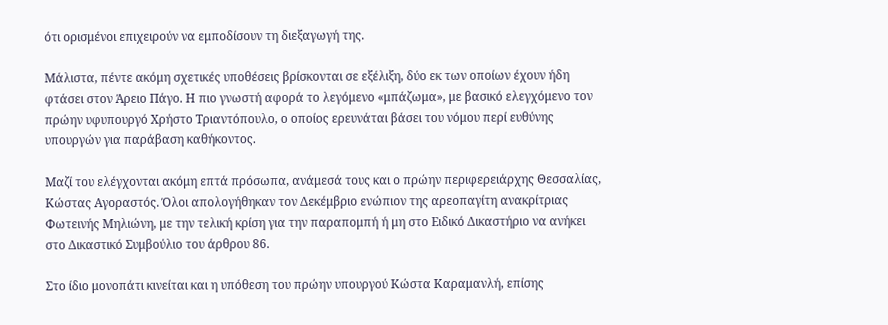ότι ορισμένοι επιχειρούν να εμποδίσουν τη διεξαγωγή της.

Μάλιστα, πέντε ακόμη σχετικές υποθέσεις βρίσκονται σε εξέλιξη, δύο εκ των οποίων έχουν ήδη φτάσει στον Άρειο Πάγο. Η πιο γνωστή αφορά το λεγόμενο «μπάζωμα», με βασικό ελεγχόμενο τον πρώην υφυπουργό Χρήστο Τριαντόπουλο, ο οποίος ερευνάται βάσει του νόμου περί ευθύνης υπουργών για παράβαση καθήκοντος.

Μαζί του ελέγχονται ακόμη επτά πρόσωπα, ανάμεσά τους και ο πρώην περιφερειάρχης Θεσσαλίας, Κώστας Αγοραστός. Όλοι απολογήθηκαν τον Δεκέμβριο ενώπιον της αρεοπαγίτη ανακρίτριας Φωτεινής Μηλιώνη, με την τελική κρίση για την παραπομπή ή μη στο Ειδικό Δικαστήριο να ανήκει στο Δικαστικό Συμβούλιο του άρθρου 86.

Στο ίδιο μονοπάτι κινείται και η υπόθεση του πρώην υπουργού Κώστα Καραμανλή, επίσης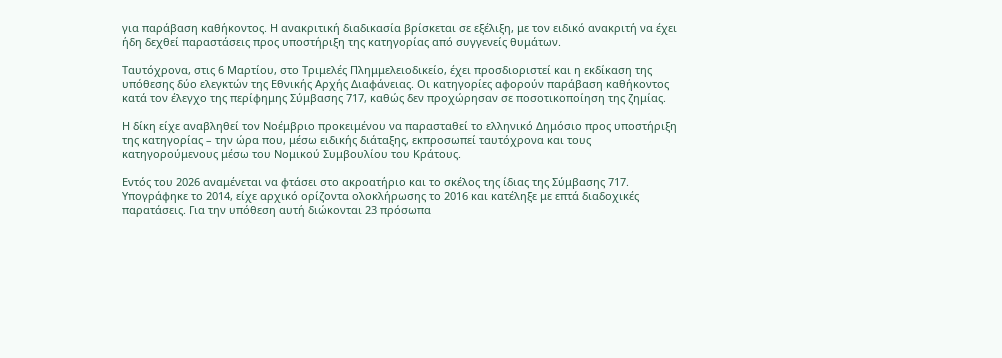για παράβαση καθήκοντος. Η ανακριτική διαδικασία βρίσκεται σε εξέλιξη, με τον ειδικό ανακριτή να έχει ήδη δεχθεί παραστάσεις προς υποστήριξη της κατηγορίας από συγγενείς θυμάτων.

Ταυτόχρονα, στις 6 Μαρτίου, στο Τριμελές Πλημμελειοδικείο, έχει προσδιοριστεί και η εκδίκαση της υπόθεσης δύο ελεγκτών της Εθνικής Αρχής Διαφάνειας. Οι κατηγορίες αφορούν παράβαση καθήκοντος κατά τον έλεγχο της περίφημης Σύμβασης 717, καθώς δεν προχώρησαν σε ποσοτικοποίηση της ζημίας.

Η δίκη είχε αναβληθεί τον Νοέμβριο προκειμένου να παρασταθεί το ελληνικό Δημόσιο προς υποστήριξη της κατηγορίας – την ώρα που, μέσω ειδικής διάταξης, εκπροσωπεί ταυτόχρονα και τους κατηγορούμενους μέσω του Νομικού Συμβουλίου του Κράτους.

Εντός του 2026 αναμένεται να φτάσει στο ακροατήριο και το σκέλος της ίδιας της Σύμβασης 717. Υπογράφηκε το 2014, είχε αρχικό ορίζοντα ολοκλήρωσης το 2016 και κατέληξε με επτά διαδοχικές παρατάσεις. Για την υπόθεση αυτή διώκονται 23 πρόσωπα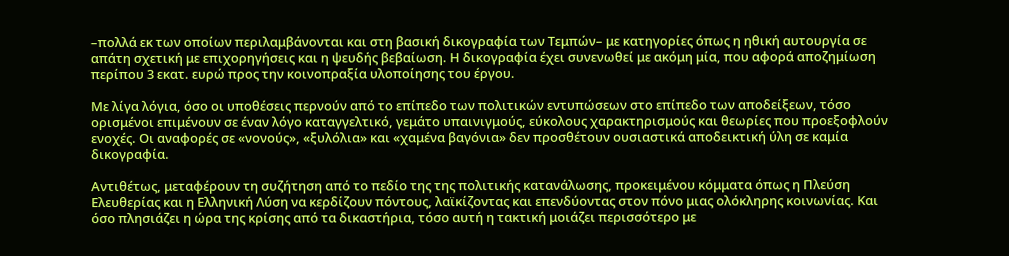–πολλά εκ των οποίων περιλαμβάνονται και στη βασική δικογραφία των Τεμπών– με κατηγορίες όπως η ηθική αυτουργία σε απάτη σχετική με επιχορηγήσεις και η ψευδής βεβαίωση. Η δικογραφία έχει συνενωθεί με ακόμη μία, που αφορά αποζημίωση περίπου 3 εκατ. ευρώ προς την κοινοπραξία υλοποίησης του έργου.

Με λίγα λόγια, όσο οι υποθέσεις περνούν από το επίπεδο των πολιτικών εντυπώσεων στο επίπεδο των αποδείξεων, τόσο ορισμένοι επιμένουν σε έναν λόγο καταγγελτικό, γεμάτο υπαινιγμούς, εύκολους χαρακτηρισμούς και θεωρίες που προεξοφλούν ενοχές. Οι αναφορές σε «νονούς», «ξυλόλια» και «χαμένα βαγόνια» δεν προσθέτουν ουσιαστικά αποδεικτική ύλη σε καμία δικογραφία.

Αντιθέτως, μεταφέρουν τη συζήτηση από το πεδίο της της πολιτικής κατανάλωσης, προκειμένου κόμματα όπως η Πλεύση Ελευθερίας και η Ελληνική Λύση να κερδίζουν πόντους, λαϊκίζοντας και επενδύοντας στον πόνο μιας ολόκληρης κοινωνίας. Και όσο πλησιάζει η ώρα της κρίσης από τα δικαστήρια, τόσο αυτή η τακτική μοιάζει περισσότερο με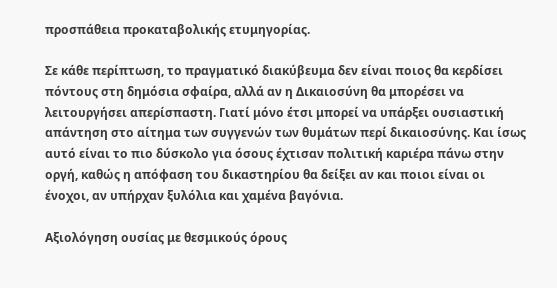προσπάθεια προκαταβολικής ετυμηγορίας.

Σε κάθε περίπτωση, το πραγματικό διακύβευμα δεν είναι ποιος θα κερδίσει πόντους στη δημόσια σφαίρα, αλλά αν η Δικαιοσύνη θα μπορέσει να λειτουργήσει απερίσπαστη. Γιατί μόνο έτσι μπορεί να υπάρξει ουσιαστική απάντηση στο αίτημα των συγγενών των θυμάτων περί δικαιοσύνης. Και ίσως αυτό είναι το πιο δύσκολο για όσους έχτισαν πολιτική καριέρα πάνω στην οργή, καθώς η απόφαση του δικαστηρίου θα δείξει αν και ποιοι είναι οι ένοχοι, αν υπήρχαν ξυλόλια και χαμένα βαγόνια.

Αξιολόγηση ουσίας με θεσμικούς όρους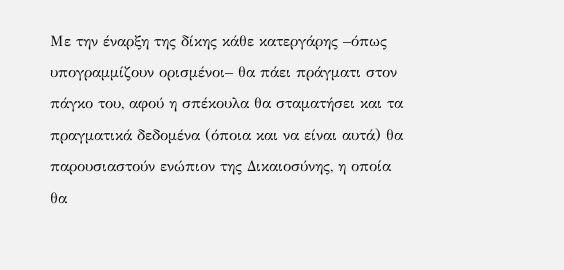Με την έναρξη της δίκης κάθε κατεργάρης –όπως υπογραμμίζουν ορισμένοι– θα πάει πράγματι στον πάγκο του, αφού η σπέκουλα θα σταματήσει και τα πραγματικά δεδομένα (όποια και να είναι αυτά) θα παρουσιαστούν ενώπιον της Δικαιοσύνης, η οποία θα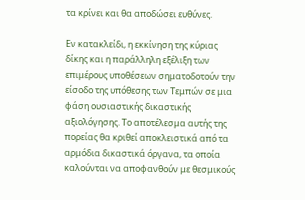τα κρίνει και θα αποδώσει ευθύνες.

Εν κατακλείδι, η εκκίνηση της κύριας δίκης και η παράλληλη εξέλιξη των επιμέρους υποθέσεων σηματοδοτούν την είσοδο της υπόθεσης των Τεμπών σε μια φάση ουσιαστικής δικαστικής αξιολόγησης. Το αποτέλεσμα αυτής της πορείας θα κριθεί αποκλειστικά από τα αρμόδια δικαστικά όργανα, τα οποία καλούνται να αποφανθούν με θεσμικούς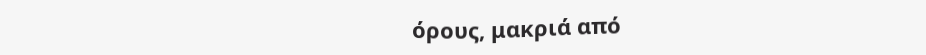όρους, μακριά από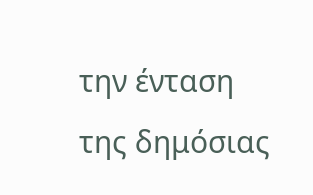την ένταση της δημόσιας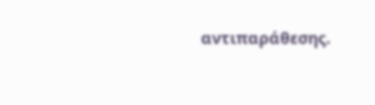αντιπαράθεσης.